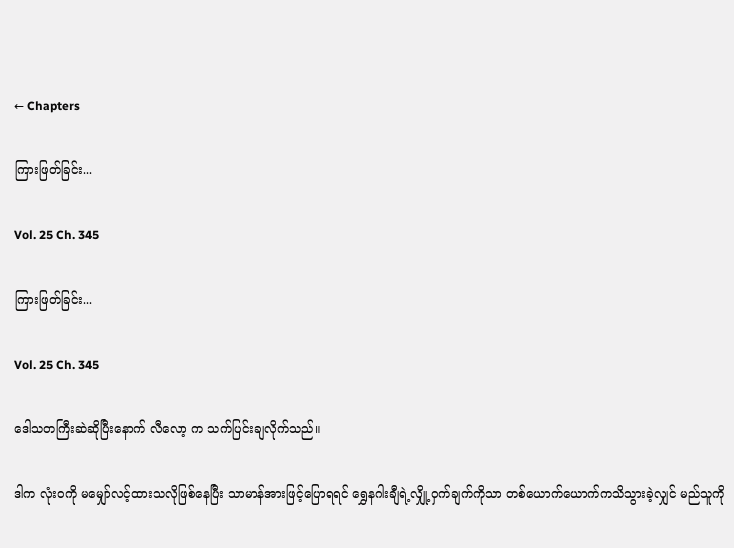← Chapters

ကြားဖြတ်ခြင်း...

Vol. 25 Ch. 345

ကြားဖြတ်ခြင်း...

Vol. 25 Ch. 345

ဒေါသတကြီးဆဲဆိုပြီးနောက် လီလော့ က သက်ပြင်းချလိုက်သည်။

ဒါက လုံးဝကို မမျှော်လင့်ထားသလိုဖြစ်နေပြီး သာမာန်အားဖြင့်ပြောရရင် ရွှေနဂါးချီရဲ့လျှို့ဝှက်ချက်ကိုသာ တစ်ယောက်ယောက်ကသိသွားခဲ့လျှင် မည်သူကို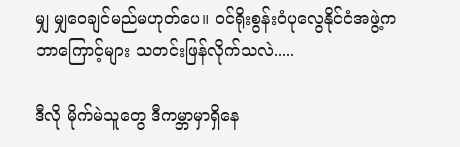မျှ မျှဝေချင်မည်မဟုတ်ပေ။ ဝင်ရိုးစွန်းဝံပုလွေနိုင်ငံအဖွဲ့က ဘာကြောင့်များ သတင်းဖြန်လိုက်သလဲ.....

ဒီလို မိုက်မဲသူတွေ ဒီကမ္ဘာမှာရှိနေ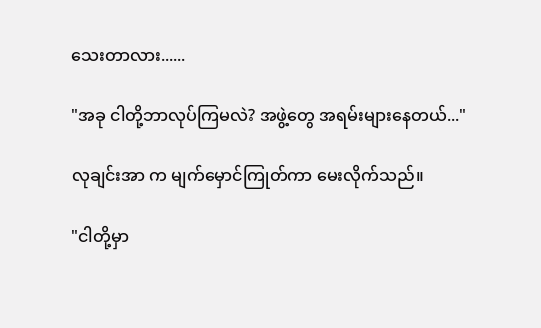သေးတာလား......

"အခု ငါတို့ဘာလုပ်ကြမလဲ? အဖွဲ့တွေ အရမ်းများနေတယ်..."

လုချင်းအာ က မျက်မှောင်ကြုတ်ကာ မေးလိုက်သည်။

"ငါတို့မှာ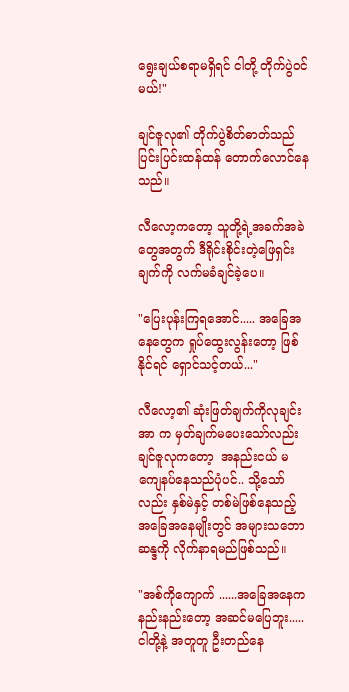ရွေးချယ်စရာမရှိရင် ငါတို့ တိုက်ပွဲဝင်မယ်!"

ချင်ဇူလု၏ တိုက်ပွဲစိတ်ဓာတ်သည် ပြင်းပြင်းထန်ထန် တောက်လောင်နေသည်။

လီလော့ကတော့ သူတို့ရဲ့အခက်အခဲတွေအတွက် ဒီရိုင်းစိုင်းတဲ့ဖြေရှင်းချက်ကို လက်မခံချင်ခဲ့ပေ။

"ပြေးပုန်းကြရအောင်..... အခြေအနေတွေက ရှုပ်ထွေးလွန်းတော့ ဖြစ်နိုင်ရင် ရှောင်သင့်တယ်..."

လီလော့၏ ဆုံးဖြတ်ချက်ကိုလုချင်းအာ က မှတ်ချက်မပေးသော်လည်း ချင်ဇူလုကတော့  အနည်းငယ် မကျေနပ်နေသည်ပုံပင်.. သို့သော်လည်း နှစ်မဲနှင့် တစ်မဲဖြစ်နေသည့် အခြေအနေမျိုးတွင် အများသဘောဆန္ဒကို လိုက်နာရမည်ဖြစ်သည်။

"အစ်ကိုကျောက် ......အခြေအနေက နည်းနည်းတော့ အဆင်မပြေဘူး..... ငါတို့နဲ့ အတူတူ ဦးတည်နေ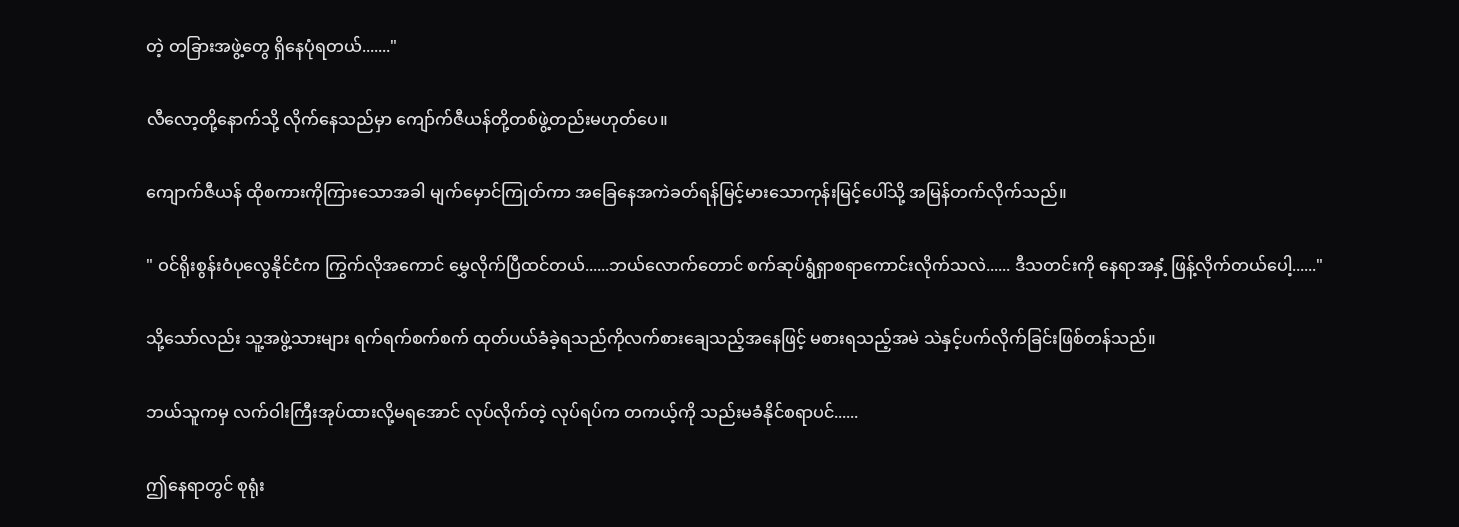တဲ့ တခြားအဖွဲ့တွေ ရှိနေပုံရတယ်......."

လီလော့တို့နောက်သို့ လိုက်နေသည်မှာ ကျော်က်ဇီယန်တို့တစ်ဖွဲ့တည်းမဟုတ်ပေ။

ကျောက်ဇီယန် ထိုစကားကိုကြားသောအခါ မျက်မှောင်ကြုတ်ကာ အခြေနေအကဲခတ်ရန်မြင့်မားသောကုန်းမြင့်ပေါ်သို့ အမြန်တက်လိုက်သည်။

" ဝင်ရိုးစွန်းဝံပုလွေနိုင်ငံက ကြွက်လိုအကောင် မွှေလိုက်ပြီထင်တယ်......ဘယ်လောက်တောင် စက်ဆုပ်ရွံရှာစရာကောင်းလိုက်သလဲ...... ဒီသတင်းကို နေရာအနှံ့ ဖြန့်လိုက်တယ်ပေါ့......"

သို့သော်လည်း သူ့အဖွဲ့သားများ ရက်ရက်စက်စက် ထုတ်ပယ်ခံခဲ့ရသည်ကိုလက်စားချေသည့်အနေဖြင့် မစားရသည့်အမဲ သဲနှင့်ပက်လိုက်ခြင်းဖြစ်တန်သည်။

ဘယ်သူကမှ လက်ဝါးကြီးအုပ်ထားလို့မရအောင် လုပ်လိုက်တဲ့ လုပ်ရပ်က တကယ့်ကို သည်းမခံနိုင်စရာပင်......

ဤနေရာတွင် စုရုံး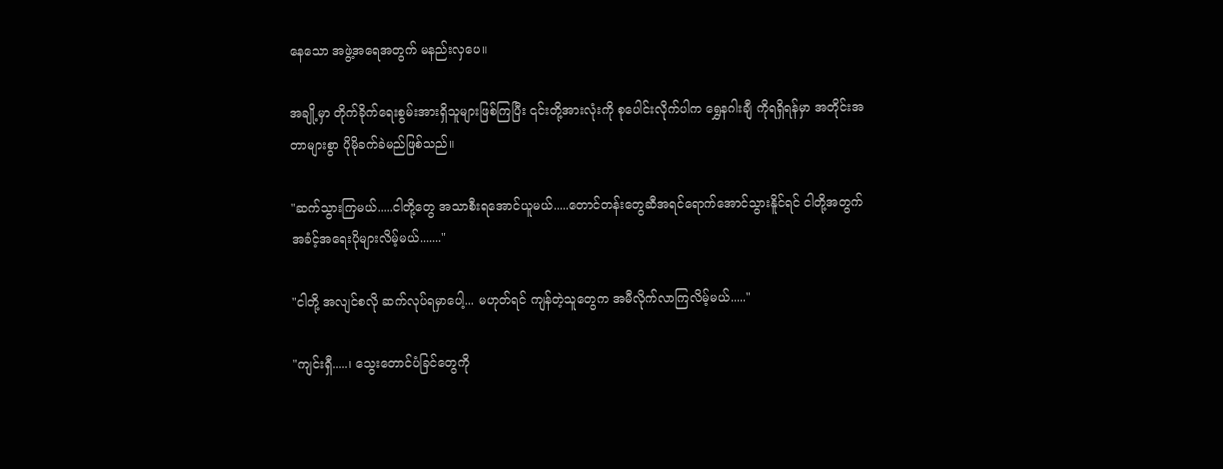နေသော အဖွဲ့အရေအတွက် မနည်းလှပေ။

အချို့မှာ တိုက်ခိုက်ရေးစွမ်းအားရှိသူများဖြစ်ကြပြီး ၎င်းတို့အားလုံးကို စုပေါင်းလိုက်ပါက ရွှေနဂါးချီ ကိုရရှိရန်မှာ အတိုင်းအတာများစွာ ပိုမိုခက်ခဲမည်ဖြစ်သည်။

"ဆက်သွားကြမယ်.....ငါတို့တွေ အသာစီးရအောင်ယူမယ်.....တောင်တန်းတွေဆီအရင်ရောက်အောင်သွားနိူင်ရင် ငါတို့အတွက်အခံင့်အရေးပိုများလိမ့်မယ်......."

"ငါတို့ အလျင်စလို ဆက်လုပ်ရမှာပေါ့... မဟုတ်ရင် ကျန်တဲ့သူတွေက အမီလိုက်လာကြလိမ့်မယ်....."

"ကျင်းရှီ.....၊ သွေးတောင်ပံခြင်တွေကို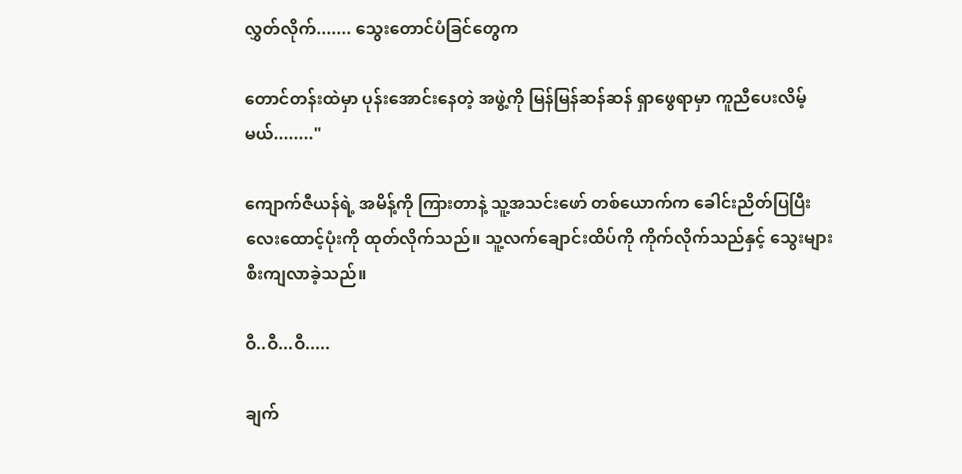လွှတ်လိုက်....... သွေးတောင်ပံခြင်တွေက

တောင်တန်းထဲမှာ ပုန်းအောင်းနေတဲ့ အဖွဲ့ကို မြန်မြန်ဆန်ဆန် ရှာဖွေရာမှာ ကူညီပေးလိမ့်မယ်........"

ကျောက်ဇီယန်ရဲ့ အမိန့်ကို ကြားတာနဲ့ သူ့အသင်းဖော် တစ်ယောက်က ခေါင်းညိတ်ပြပြီး လေးထောင့်ပုံးကို ထုတ်လိုက်သည်။ သူ့လက်ချောင်းထိပ်ကို ကိုက်လိုက်သည်နှင့် သွေးများ စီးကျလာခဲ့သည်။

ဝီ..ဝီ...ဝီ.....

ချက်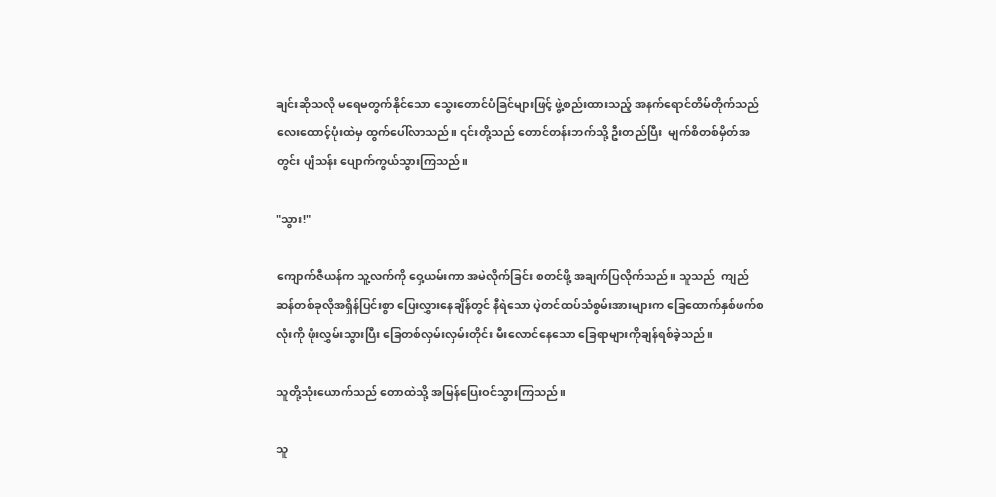ချင်းဆိုသလို မရေမတွက်နိုင်သော သွေးတောင်ပံခြင်များဖြင့် ဖွဲ့စည်းထားသည့် အနက်ရောင်တိမ်တိုက်သည် လေးထောင့်ပုံးထဲမှ ထွက်ပေါ်လာသည်။ ၎င်းတို့သည် တောင်တန်းဘက်သို့ ဦးတည်ပြီး  မျက်စိတစ်မှိတ်အတွင်း ပျံသန်း ပျောက်ကွယ်သွားကြသည်။

"သွား!"

ကျောက်ဇီယန်က သူ့လက်ကို ဝှေ့ယမ်းကာ အမဲလိုက်ခြင်း စတင်ဖို့ အချက်ပြလိုက်သည်။ သူသည်  ကျည်ဆန်တစ်ခုလိုအရှိန်ပြင်းစွာ ပြေးလွှားနေချိန်တွင် နီရဲသော ပဲ့တင်ထပ်သံစွမ်းအားများက ခြေထောက်နှစ်ဖက်စလုံးကို ဖုံးလွှမ်းသွားပြီး ခြေတစ်လှမ်းလှမ်းတိုင်း မီးလောင်နေသော ခြေရာများကိုချန်ရစ်ခဲ့သည်။

သူတို့သုံးယောက်သည် တောထဲသို့ အမြန်ပြေးဝင်သွားကြသည်။

သူ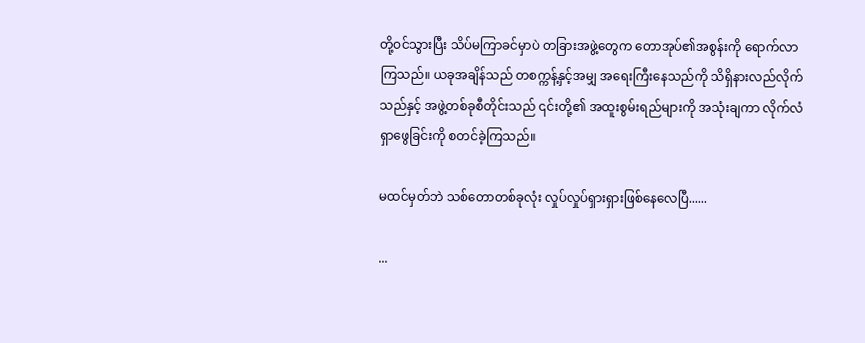တို့ဝင်သွားပြီး သိပ်မကြာခင်မှာပဲ တခြားအဖွဲ့တွေက တောအုပ်၏အစွန်းကို ရောက်လာကြသည်။ ယခုအချိန်သည် တစက္ကန့်နှင့်အမျှ အရေးကြီးနေသည်ကို သိရှိနားလည်လိုက်သည်နှင့် အဖွဲ့တစ်ခုစီတိုင်းသည် ၎င်းတို့၏ အထူးစွမ်းရည်များကို အသုံးချကာ လိုက်လံရှာဖွေခြင်းကို စတင်ခဲ့ကြသည်။

မထင်မှတ်ဘဲ သစ်တောတစ်ခုလုံး လှုပ်လှုပ်ရှားရှားဖြစ်နေလေပြီ......

...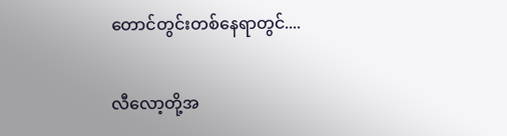တောင်တွင်းတစ်နေရာတွင်....

လီလော့တို့အ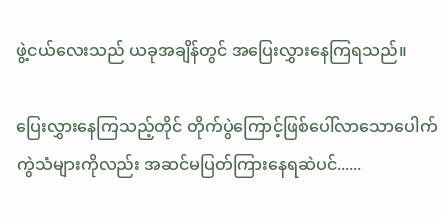ဖွဲ့ငယ်လေးသည် ယခုအချိန်တွင် အပြေးလွှားနေကြရသည်။

ပြေးလွှားနေကြသည့်တိုင် တိုက်ပွဲကြောင့်ဖြစ်ပေါ်လာသောပေါက်ကွဲသံများကိုလည်း အဆင်မပြတ်ကြားနေရဆဲပင်......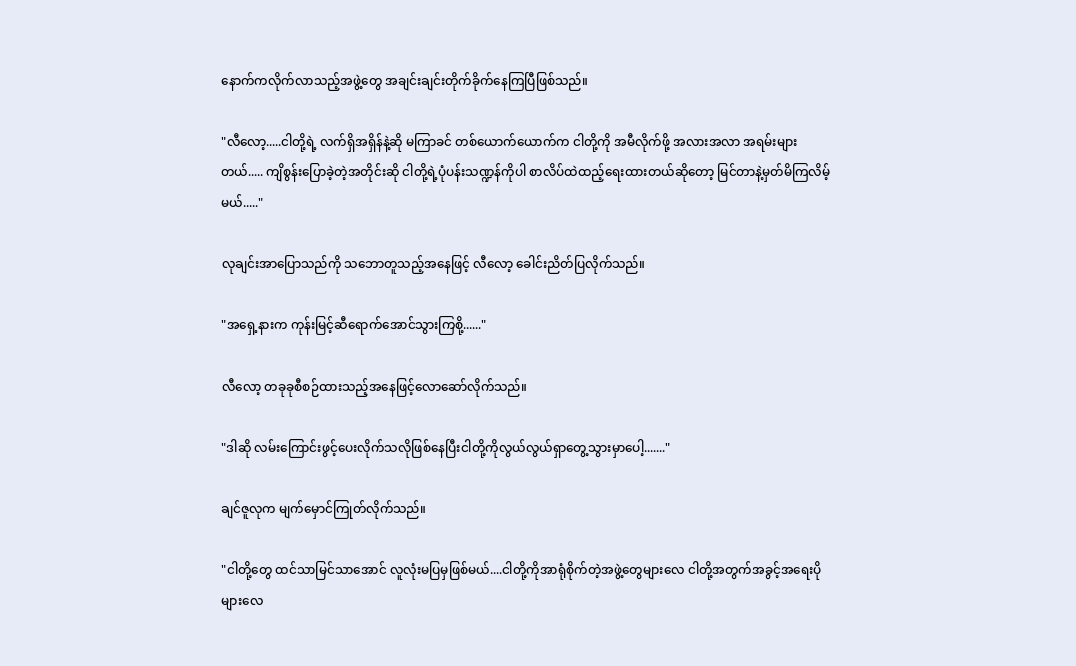နောက်ကလိုက်လာသည့်အဖွဲ့တွေ အချင်းချင်းတိုက်ခိုက်နေကြပြီဖြစ်သည်။

"လီလော့.....ငါတို့ရဲ့ လက်ရှိအရှိန်နဲ့ဆို မကြာခင် တစ်ယောက်ယောက်က ငါတို့ကို အမီလိုက်ဖို့ အလားအလာ အရမ်းများတယ်..... ကျိစွန်းပြောခဲ့တဲ့အတိုင်းဆို ငါတို့ရဲ့ပုံပန်းသဏ္ဍန်ကိုပါ စာလိပ်ထဲထည့်ရေးထားတယ်ဆိုတော့ မြင်တာနဲ့မှတ်မိကြလိမ့်မယ်....."

လုချင်းအာပြောသည်ကို သဘောတူသည့်အနေဖြင့် လီလော့ ခေါင်းညိတ်ပြလိုက်သည်။

"အရှေ့နားက ကုန်းမြင့်ဆီရောက်အောင်သွားကြစို့......"

လီလော့ တခုခုစီစဉ်ထားသည့်အနေဖြင့်လောဆော်လိုက်သည်။

"ဒါဆို လမ်းကြောင်းဖွင့်ပေးလိုက်သလိုဖြစ်နေပြီးငါတို့ကိုလွယ်လွယ်ရှာတွေ့သွားမှာပေါ့......."

ချင်ဇူလုက မျက်မှောင်ကြုတ်လိုက်သည်။

"ငါတို့တွေ ထင်သာမြင်သာအောင် လူလုံးမပြမှဖြစ်မယ်....ငါတို့ကိုအာရုံစိုက်တဲ့အဖွဲ့တွေများလေ ငါတို့အတွက်အခွင့်အရေးပိုများလေ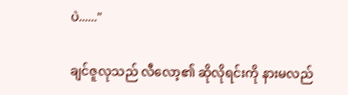ပဲ......"

ချင်ဇူလုသည် လီလော့၏ ဆိုလိုရင်းကို နားမလည်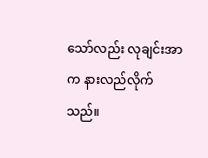သော်လည်း လုချင်းအာက နားလည်လိုက်သည်။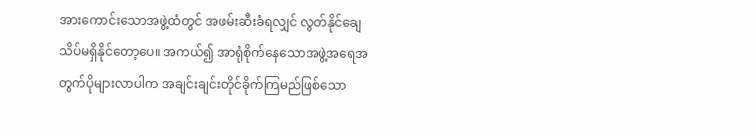အားကောင်းသောအဖွဲ့ထံတွင် အဖမ်းဆီးခံရလျှင် လွတ်နိုင်ချေ သိပ်မရှိနိုင်တော့ပေ။ အကယ်၍ အာရုံစိုက်နေသောအဖွဲ့အရေအတွက်ပိုများလာပါက အချင်းချင်းတိုင်ခိုက်ကြမည်ဖြစ်သော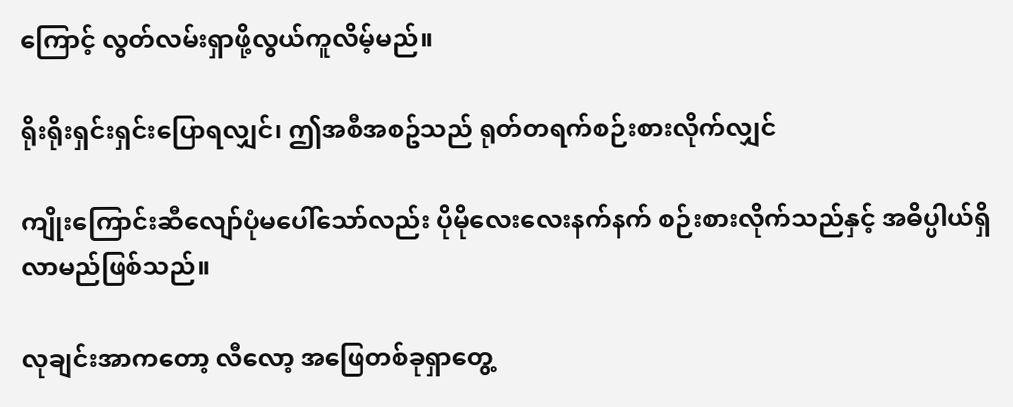ကြောင့် လွတ်လမ်းရှာဖို့လွယ်ကူလိမ့်မည်။

ရိုးရိုးရှင်းရှင်းပြောရလျှင်၊ ဤအစီအစဥ်သည် ရုတ်တရက်စဉ်းစားလိုက်လျှင်

ကျိုးကြောင်းဆီလျော်ပုံမပေါ်သော်လည်း ပိုမိုလေးလေးနက်နက် စဉ်းစားလိုက်သည်နှင့် အဓိပ္ပါယ်ရှိလာမည်ဖြစ်သည်။

လုချင်းအာကတော့ လီလော့ အဖြေတစ်ခုရှာတွေ့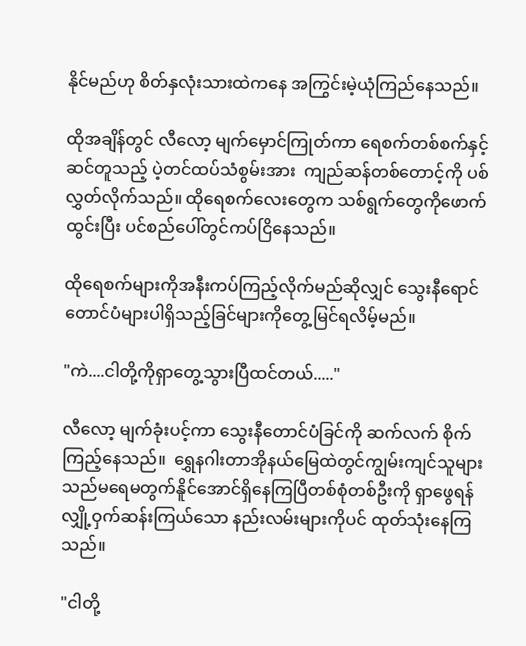နိုင်မည်ဟု စိတ်နှလုံးသားထဲကနေ အကြွင်းမဲ့ယုံကြည်နေသည်။

ထိုအချိန်တွင် လီလော့ မျက်မှောင်ကြုတ်ကာ ရေစက်တစ်စက်နှင့် ဆင်တူသည့် ပဲ့တင်ထပ်သံစွမ်းအား  ကျည်ဆန်တစ်တောင့်ကို ပစ်လွှတ်လိုက်သည်။ ထိုရေစက်လေးတွေက သစ်ရွက်တွေကိုဖောက်ထွင်းပြီး ပင်စည်ပေါ်တွင်ကပ်ငြိနေသည်။

ထိုရေစက်များကိုအနီးကပ်ကြည့်လိုက်မည်ဆိုလျှင် သွေးနီရောင်တောင်ပံများပါရှိသည့်ခြင်များကိုတွေ့မြင်ရလိမ့်မည်။

"ကဲ....ငါတို့ကိုရှာတွေ့သွားပြီထင်တယ်....."

လီလော့ မျက်ခုံးပင့်ကာ သွေးနီတောင်ပံခြင်ကို ဆက်လက် စိုက်ကြည့်နေသည်။  ရွှေနဂါးတာအိုနယ်မြေထဲတွင်ကျွမ်းကျင်သူများသည်မရေမတွက်နိူင်အောင်ရှိနေကြပြီတစ်စုံတစ်ဦးကို ရှာဖွေရန် လျှို့ဝှက်ဆန်းကြယ်သော နည်းလမ်းများကိုပင် ထုတ်သုံးနေကြသည်။

"ငါတို့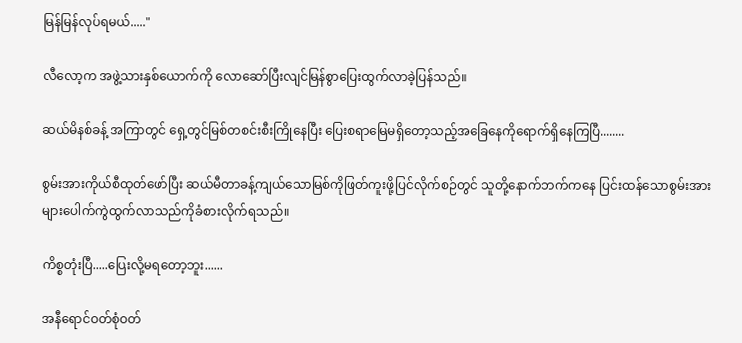မြန်မြန်လုပ်ရမယ်....."

လီလော့က အဖွဲ့သားနှစ်ယောက်ကို လောဆော်ပြီးလျင်မြန်စွာပြေးထွက်လာခဲ့ပြန်သည်။

ဆယ်မိနစ်ခန့် အကြာတွင် ရှေ့တွင်မြစ်တစင်းစီးကြိုနေပြီး ပြေးစရာမြေမရှိတော့သည့်အခြေနေကိုရောက်ရှိနေကြပြီ........

စွမ်းအားကိုယ်စီထုတ်ဖော်ပြီး ဆယ်မီတာခန့်ကျယ်သောမြစ်ကိုဖြတ်ကူးဖို့ပြင်လိုက်စဉ်တွင် သူတို့နောက်ဘက်ကနေ ပြင်းထန်သောစွမ်းအားများပေါက်ကွဲထွက်လာသည်ကိုခံစားလိုက်ရသည်။

ကိစ္စတုံးပြီ.....ပြေးလို့မရတော့ဘူး......

အနီရောင်ဝတ်စုံဝတ်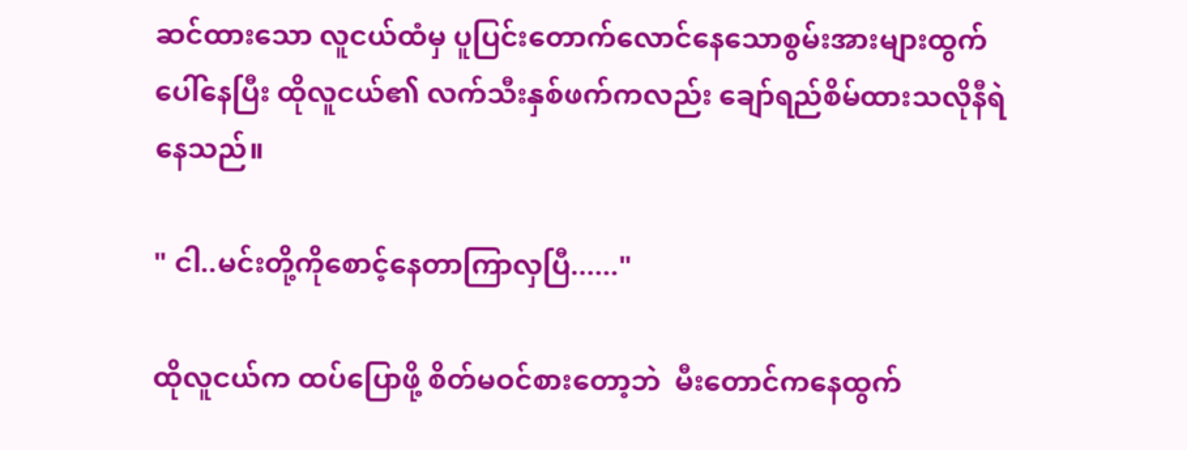ဆင်ထားသော လူငယ်ထံမှ ပူပြင်းတောက်လောင်နေသောစွမ်းအားများထွက်ပေါ်နေပြီး ထိုလူငယ်၏ လက်သီးနှစ်ဖက်ကလည်း ချော်ရည်စိမ်ထားသလိုနီရဲနေသည်။

" ငါ..မင်းတို့ကိုစောင့်နေတာကြာလှပြီ......"

ထိုလူငယ်က ထပ်ပြောဖို့ စိတ်မဝင်စားတော့ဘဲ  မီးတောင်ကနေထွက်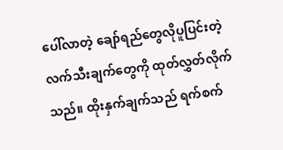ပေါ်လာတဲ့ ချော်ရည်တွေလိုပူပြင်းတဲ့ လက်သီးချက်တွေကို ထုတ်လွှတ်လိုက်သည်။ ထိုးနှက်ချက်သည် ရက်စက်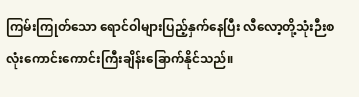ကြမ်းကြုတ်သော ရောင်ဝါများပြည့်နှက်နေပြီး လီလော့တို့သုံးဉီးစလုံးကောင်းကောင်းကြီးချိန်းခြောက်နိုင်သည်။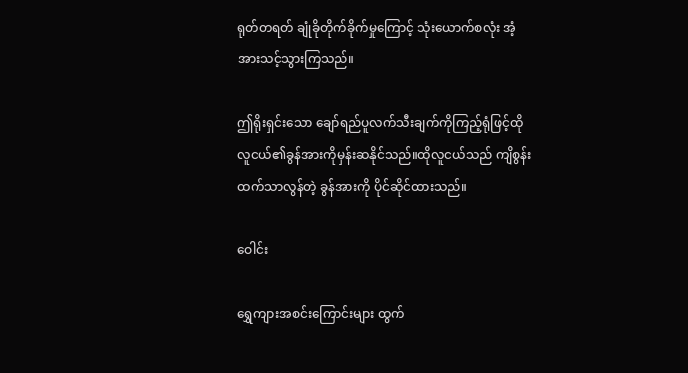ရုတ်တရတ် ချုံခိုတိုက်ခိုက်မှုကြောင့် သုံးယောက်စလုံး အံ့အားသင့်သွားကြသည်။

ဤရိုးရှင်းသော ချော်ရည်ပူလက်သီးချက်ကိုကြည့်ရုံဖြင့်ထိုလူငယ်၏ခွန်အားကိုမှန်းဆနိုင်သည်။ထိုလူငယ်သည် ကျိစွန်းထက်သာလွန်တဲ့ ခွန်အားကို ပိုင်ဆိုင်ထားသည်။

ဝေါင်း

ရွှေကျားအစင်းကြောင်းများ ထွက်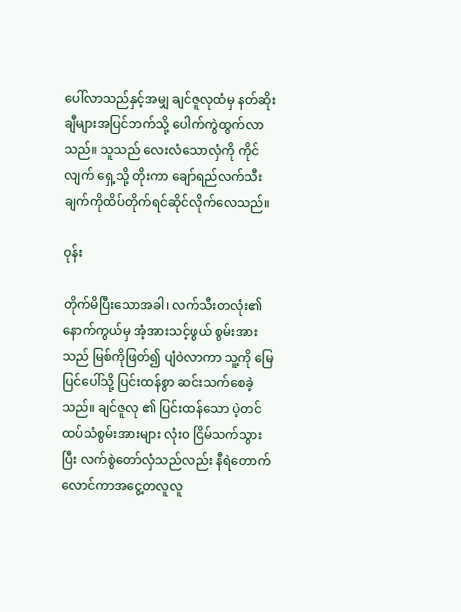ပေါ်လာသည်နှင့်အမျှ ချင်ဇူလုထံမှ နတ်ဆိုးချီများအပြင်ဘက်သို့ ပေါက်ကွဲထွက်လာသည်။ သူသည် လေးလံသောလှံကို ကိုင်လျက် ရှေ့သို့ တိုးကာ ချော်ရည်လက်သီးချက်ကိုထိပ်တိုက်ရင်ဆိုင်လိုက်လေသည်။

ဝုန်း

တိုက်မိပြီးသောအခါ၊ လက်သီးတလုံး၏ နောက်ကွယ်မှ အံ့အားသင့်ဖွယ် စွမ်းအားသည် မြစ်ကိုဖြတ်၍ ပျံဝဲလာကာ သူ့ကို မြေပြင်ပေါ်သို့ ပြင်းထန်စွာ ဆင်းသက်စေခဲ့သည်။ ချင်ဇူလု ၏ ပြင်းထန်သော ပဲ့တင်ထပ်သံစွမ်းအားများ လုံး၀ ငြိမ်သက်သွားပြီး လက်စွဲတော်လှံသည်လည်း နီရဲတောက်လောင်ကာအငွေ့တလူလူ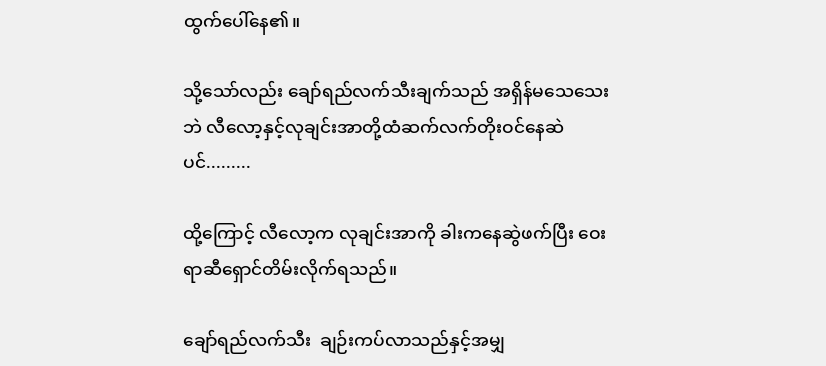ထွက်ပေါ်နေ၏။

သို့သော်လည်း ချော်ရည်လက်သီးချက်သည် အရှိန်မသေသေးဘဲ လီလော့နှင့်လုချင်းအာတို့ထံဆက်လက်တိုးဝင်နေဆဲပင်.........

ထို့ကြောင့် လီလော့က လုချင်းအာကို ခါးကနေဆွဲဖက်ပြီး ဝေးရာဆီရှောင်တိမ်းလိုက်ရသည်။

ချော်ရည်လက်သီး  ချဉ်းကပ်လာသည်နှင့်အမျှ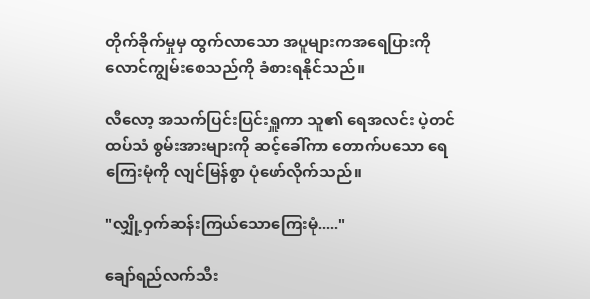တိုက်ခိုက်မှုမှ ထွက်လာသော အပူများကအရေပြားကို လောင်ကျွမ်းစေသည်ကို ခံစားရနိုင်သည်။

လီလော့ အသက်ပြင်းပြင်းရှူကာ သူ၏ ရေအလင်း ပဲ့တင်ထပ်သံ စွမ်းအားများကို ဆင့်ခေါ်ကာ တောက်ပသော ရေကြေးမုံကို လျင်မြန်စွာ ပုံဖော်လိုက်သည်။

"လျှို့ဝှက်ဆန်းကြယ်သောကြေးမုံ....."

ချော်ရည်လက်သီး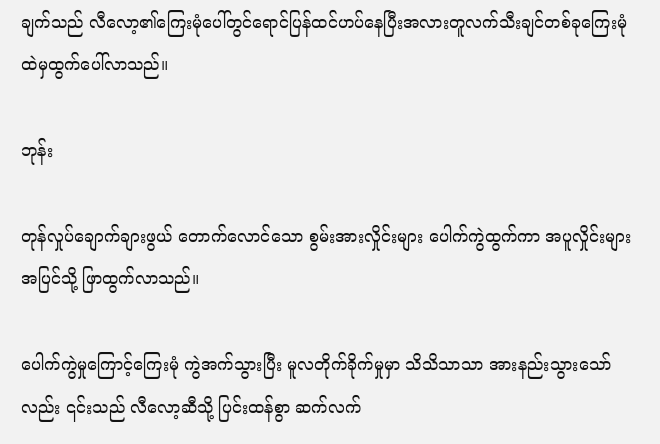ချက်သည် လီလော့၏ကြေးမုံပေါ်တွင်ရောင်ပြန်ထင်ဟပ်နေပြီးအလားတူလက်သီးချင်တစ်ခုကြေးမုံထဲမှထွက်ပေါ်လာသည်။

ဘုန်း

တုန်လှုပ်ချောက်ချားဖွယ် တောက်လောင်သော စွမ်းအားလှိုင်းများ ပေါက်ကွဲထွက်ကာ အပူလှိုင်းများ အပြင်သို့ ဖြာထွက်လာသည်။

ပေါက်ကွဲမှုကြောင့်ကြေးမုံ ကွဲအက်သွားပြီး မူလတိုက်ခိုက်မှုမှာ သိသိသာသာ အားနည်းသွားသော်လည်း ၎င်းသည် လီလော့ဆီသို့ ပြင်းထန်စွာ ဆက်လက်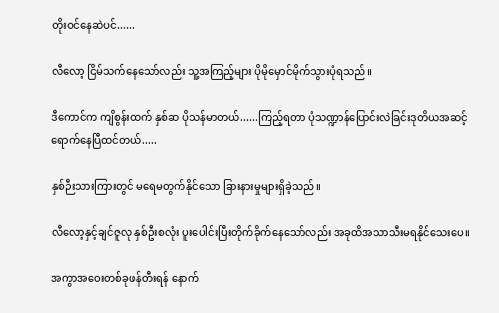တိုးဝင်နေဆဲပင်......

လီလော့ ငြိမ်သက်နေသော်လည်း သူ့အကြည့်များ ပိုမိုမှောင်မိုက်သွားပုံရသည်။

ဒီကောင်က ကျိစွန်းထက် နှစ်ဆ ပိုသန်မာတယ်......ကြည့်ရတာ ပုံသဏ္ဍာန်ပြောင်းလဲခြင်းဒုတိယအဆင့်ရောက်နေပြီထင်တယ်.....

နှစ်ဉီးသားကြားတွင် မရေမတွက်နိုင်သော ခြားနားမှုများရှိခဲ့သည်။

လီလော့နှင့်ချင်ဇူလု နှစ်ဦးစလုံး ပူးပေါင်းပြီးတိုက်ခိုက်နေသော်လည်း အခုထိအသာသီးမရနိုင်သေးပေ။

အကွာအဝေးတစ်ခုဖန်တီးရန် နောက်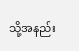သို့အနည်း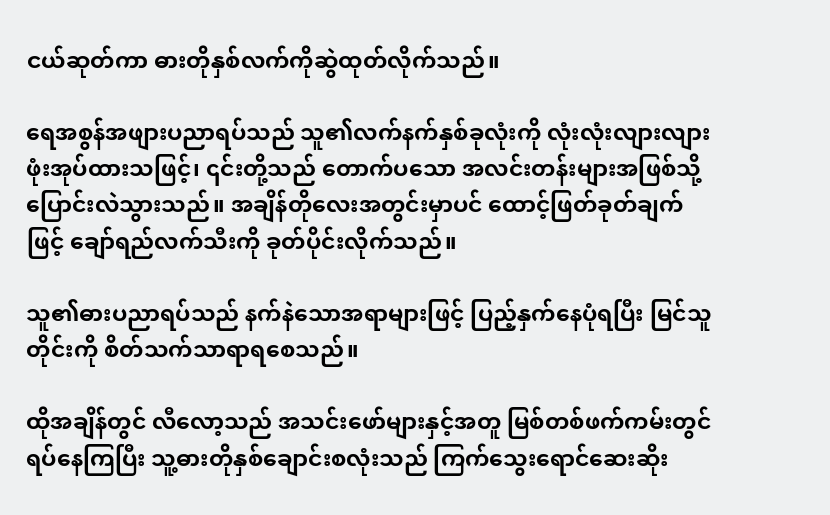ငယ်ဆုတ်ကာ ဓားတိုနှစ်လက်ကိုဆွဲထုတ်လိုက်သည်။

ရေအစွန်အဖျားပညာရပ်သည် သူ၏လက်နက်နှစ်ခုလုံးကို လုံးလုံးလျားလျား ဖုံးအုပ်ထားသဖြင့်၊ ၎င်းတို့သည် တောက်ပသော အလင်းတန်းများအဖြစ်သို့ ပြောင်းလဲသွားသည်။ အချိန်တိုလေးအတွင်းမှာပင် ထောင့်ဖြတ်ခုတ်ချက်ဖြင့် ချော်ရည်လက်သီးကို ခုတ်ပိုင်းလိုက်သည်။

သူ၏ဓားပညာရပ်သည် နက်နဲသောအရာများဖြင့် ပြည့်နှက်နေပုံရပြီး မြင်သူတိုင်းကို စိတ်သက်သာရာရစေသည်။

ထိုအချိန်တွင် လီလော့သည် အသင်းဖော်များနှင့်အတူ မြစ်တစ်ဖက်ကမ်းတွင်ရပ်နေကြပြီး သူ့ဓားတိုနှစ်ချောင်းစလုံးသည် ကြက်သွေးရောင်ဆေးဆိုး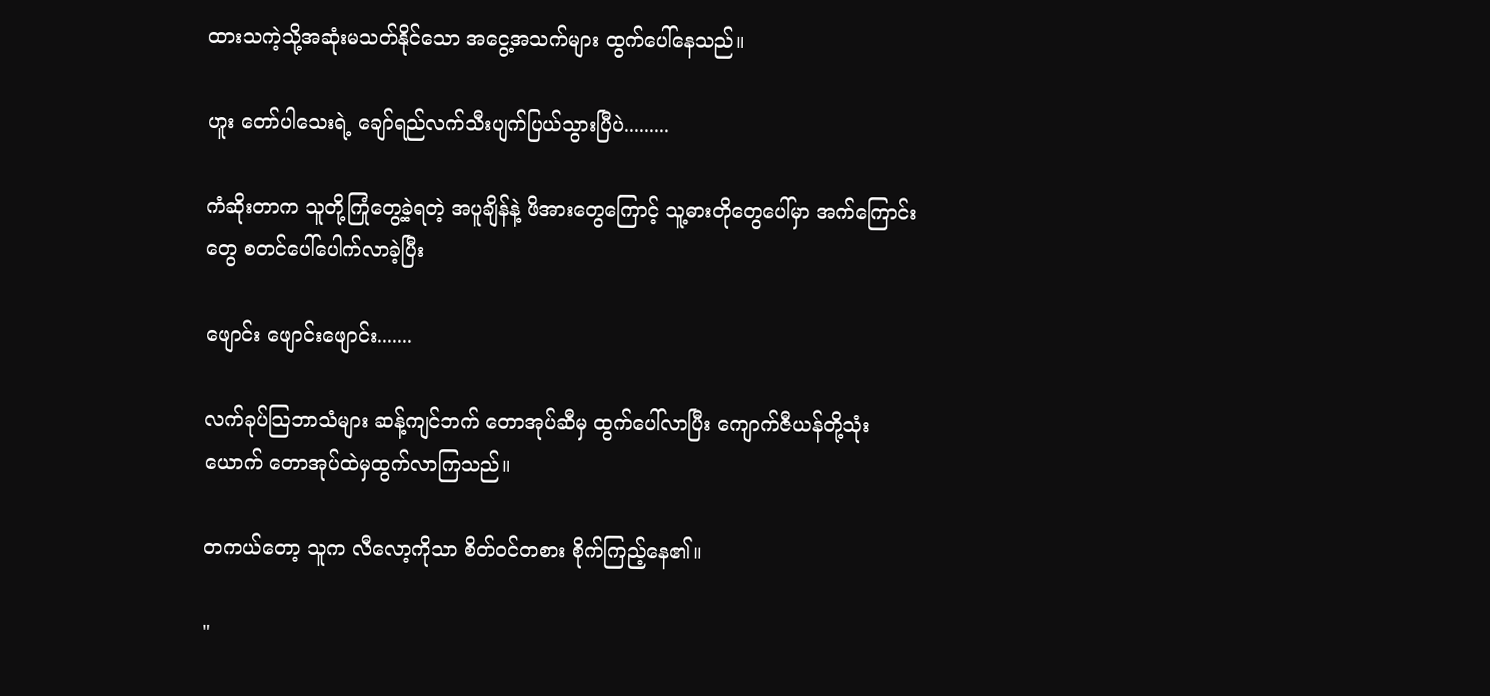ထားသကဲ့သို့အဆုံးမသတ်နိုင်သော အငွေ့အသက်များ ထွက်ပေါ်နေသည်။

ဟူး တော်ပါသေးရဲ့ ချော်ရည်လက်သီးပျက်ပြယ်သွားပြီပဲ.........

ကံဆိုးတာက သူတို့ကြုံတွေ့ခဲ့ရတဲ့ အပူချိန်နဲ့ ဖိအားတွေကြောင့် သူ့ဓားတိုတွေပေါ်မှာ အက်ကြောင်းတွေ စတင်ပေါ်ပေါက်လာခဲ့ပြီး

ဖျောင်း ဖျောင်းဖျောင်း.......

လက်ခုပ်သြဘာသံများ ဆန့်ကျင်ဘက် တောအုပ်ဆီမှ ထွက်ပေါ်လာပြီး ကျောက်ဇီယန်တို့သုံးယောက် တောအုပ်ထဲမှထွက်လာကြသည်။

တကယ်တော့ သူက လီလော့ကိုသာ စိတ်ဝင်တစား စိုက်ကြည့်နေ၏။

"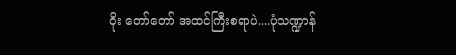ဝိုး တော်တော် အထင်ကြီးစရာပဲ....ပုံသဏ္ဍာန်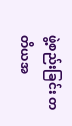ဖွဲ့စည်းခြင်း တတိယအ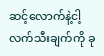ဆင့်လောက်နဲ့ငါ့လက်သီးချက်ကို ခု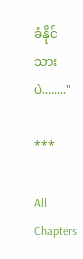ခံနိုင်သားပဲ........"

***

All Chapters